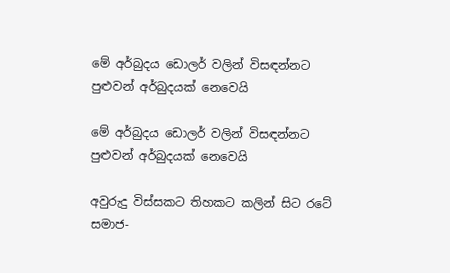මේ අර්බුදය ඩොලර් වලින් විසඳන්නට පුළුවන් අර්බුදයක් නෙවෙයි

මේ අර්බුදය ඩොලර් වලින් විසඳන්නට පුළුවන් අර්බුදයක් නෙවෙයි

අවුරුදු විස්සකට තිහකට කලින් සිට රටේ සමාජ-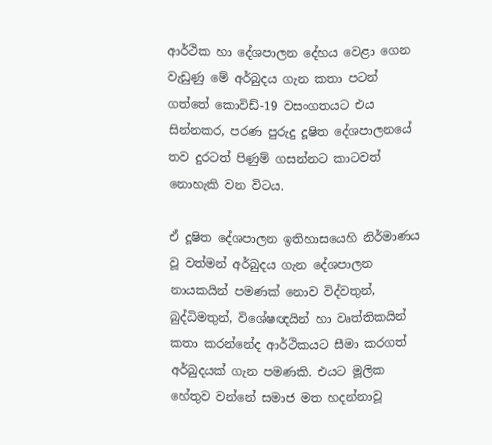ආර්ථික හා දේශපාලන දේහය වෙළා ගෙන වැඩුණු මේ අර්බුදය ගැන කතා පටන් ගත්තේ කොවිඩ්-19 වසංගතයට එය සින්නකර, පරණ පුරුදු දූෂිත දේශපාලනයේ තව දුරටත් පිණුම් ගසන්නට කාටවත් නොහැකි වන විටය.

ඒ දූෂිත දේශපාලන ඉතිහාසයෙහි නිර්මාණය වූ වත්මන් අර්බුදය ගැන දේශපාලන නායකයින් පමණක් නොව විද්වතුන්, බුද්ධිමතුන්, විශේෂඥයින් හා වෘත්තිකයින් කතා කරන්නේද ආර්ථිකයට සීමා කරගත් අර්බුදයක් ගැන පමණකි. එයට මූලික හේතුව වන්නේ සමාජ මත හදන්නාවූ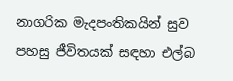නාගරික මැදපංතිකයින් සුව පහසු ජීවිතයක් සඳහා එල්බ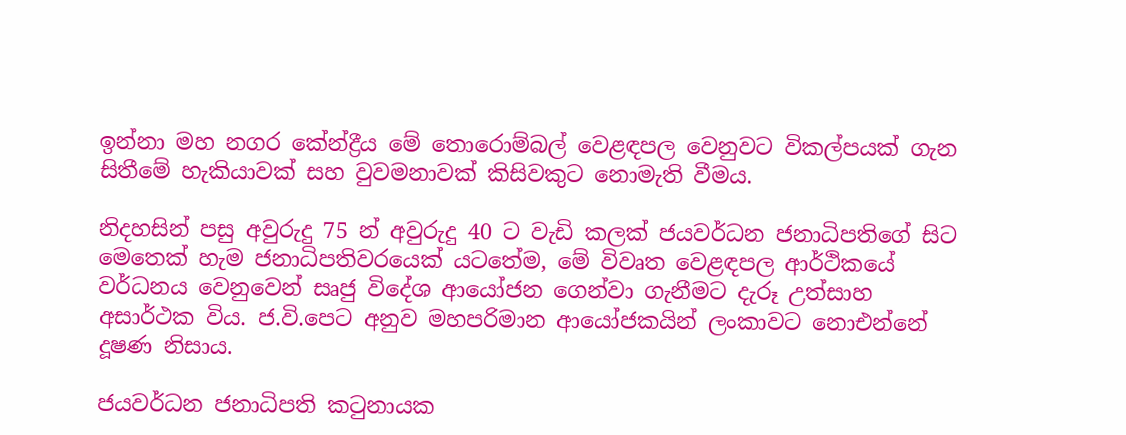ඉන්නා මහ නගර කේන්ද්‍රීය මේ තොරොම්බල් වෙළඳපල වෙනුවට විකල්පයක් ගැන සිතීමේ හැකියාවක් සහ වුවමනාවක් කිසිවකුට නොමැති වීමය.

නිදහසින් පසු අවුරුදු 75 න් අවුරුදු 40 ට වැඩි කලක් ජයවර්ධන ජනාධිපතිගේ සිට මෙතෙක් හැම ජනාධිපතිවරයෙක් යටතේම, මේ විවෘත වෙළඳපල ආර්ථිකයේ වර්ධනය වෙනුවෙන් සෘජු විදේශ ආයෝජන ගෙන්වා ගැනීමට දැරූ උත්සාහ අසාර්ථක විය. ජ.වි.පෙට අනුව මහපරිමාන ආයෝජකයින් ලංකාවට නොඑන්නේ දූෂණ නිසාය.

ජයවර්ධන ජනාධිපති කටුනායක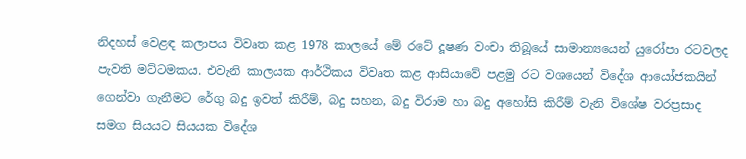නිදහස් වෙළඳ කලාපය විවෘත කළ 1978 කාලයේ මේ රටේ දූෂණ වංචා තිබූයේ සාමාන්‍යයෙන් යුරෝපා රටවලද පැවති මට්ටමකය. එවැනි කාලයක ආර්ථිකය විවෘත කළ ආසියාවේ පළමු රට වශයෙන් විදේශ ආයෝජකයින් ගෙන්වා ගැනීමට රේගු බදු ඉවත් කිරීම්, බදු සහන, බදු විරාම හා බදු අහෝසි කිරීම් වැනි විශේෂ වරප්‍රසාද සමග සියයට සියයක විදේශ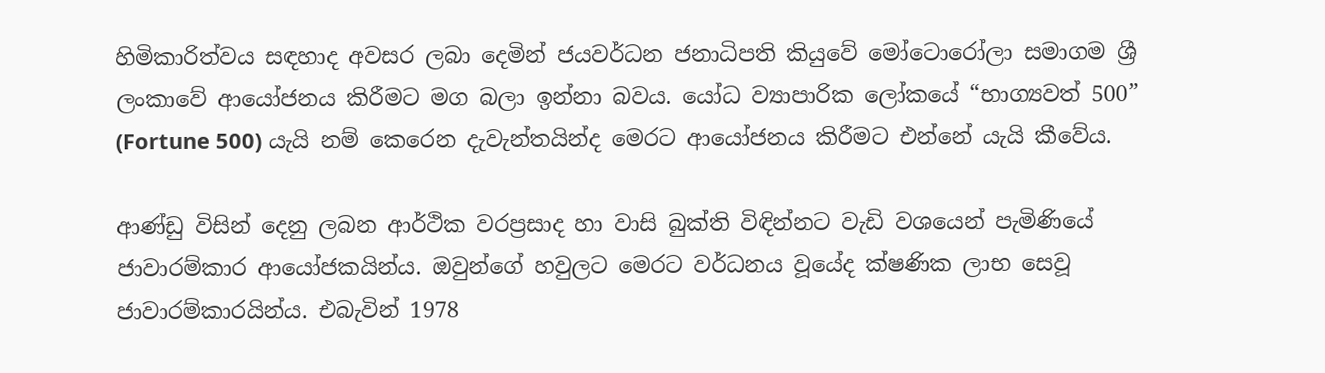හිමිකාරිත්වය සඳහාද අවසර ලබා දෙමින් ජයවර්ධන ජනාධිපති කියුවේ මෝටොරෝලා සමාගම ශ්‍රී ලංකාවේ ආයෝජනය කිරීමට මග බලා ඉන්නා බවය. යෝධ ව්‍යාපාරික ලෝකයේ “භාග්‍යවත් 500” (Fortune 500) යැයි නම් කෙරෙන දැවැන්තයින්ද මෙරට ආයෝජනය කිරීමට එන්නේ යැයි කීවේය.

ආණ්ඩු විසින් දෙනු ලබන ආර්ථික වරප්‍රසාද හා වාසි බුක්ති විඳින්නට වැඩි වශයෙන් පැමිණියේ ජාවාරම්කාර ආයෝජකයින්ය. ඔවුන්ගේ හවුලට මෙරට වර්ධනය වූයේද ක්ෂණික ලාභ සෙවූ ජාවාරම්කාරයින්ය. එබැවින් 1978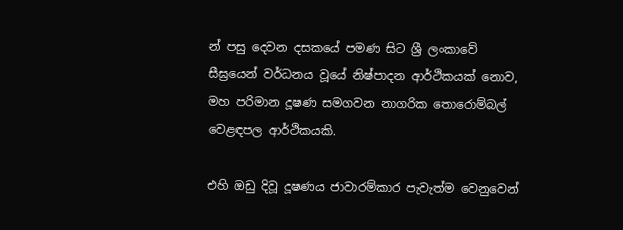න් පසු දෙවන දසකයේ පමණ සිට ශ්‍රී ලංකාවේ සීඝ්‍රයෙන් වර්ධනය වූයේ නිෂ්පාදන ආර්ථිකයක් නොව, මහ පරිමාන දූෂණ සමගවන නාගරික තොරොම්බල් වෙළඳපල ආර්ථිකයකි.

එහි ඔඩු දිවූ දූෂණය ජාවාරම්කාර පැවැත්ම වෙනුවෙන්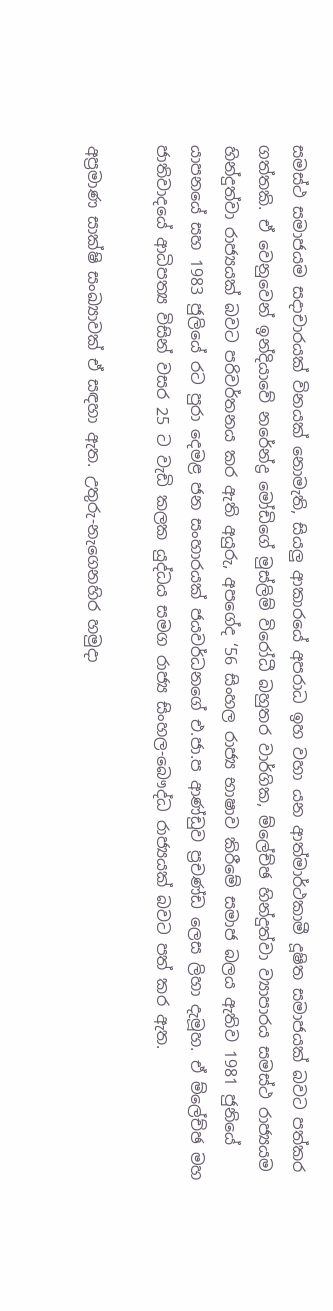සමස්ථ සමාජයම සදාචාරයක් විනයක් නොමැති, සියලු ආකාරයේ අපරාධ ඉහ වහා යන ආත්මාර්ථකාමී දූෂිත සමාජයක් බවට පත්කර ගත්තකි. ඒ වෙනුවෙන් ඉන්දියාවේ නරේන්ද්‍ර මෝඩිගේ මුස්ලිම් විරෝධී බහුතර වාර්ගික, ම්ලේච්ඡ හින්දුත්වා ව්‍යාපාරය සමස්ථ රාජ්‍යයම හින්දුත්වා රාජ්‍යයක් බවට පරිවර්තනය කර ඇති අයුරු, අපගේද ‘56 සිංහල රාජ්‍ය භාෂාව කිරීමේ සමාජ බලය ඇතිව 1981 ජුනියේ යාපනයේ සහ 1983 ජුලියේ රට පුරා දෙමළ ජන සංහාරයක් ජයවර්ධනගේ එ.ජා.ප ආණ්ඩුව ප්‍රචණ්ඩ ලෙස ලිහා දැමූහ. ඒ ම්ලේච්ඡ මහ ජාතිවාදයේ ආධිපත්‍ය විසින් වසර 25 ට වැඩි කලක යුද්ධය සමග රාජ්‍ය සිංහල-බෞද්ධ රාජ්‍යයක් බවට පත් කර ඇත.

අප්‍රමාණ සාක්ෂි සංඛ්‍යාවක් ඒ සඳහා ඇත. උතුරු-නැගෙනහිර හමුදා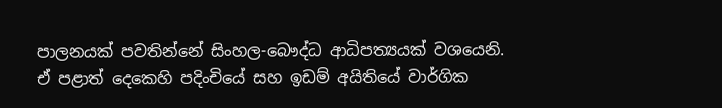පාලනයක් පවතින්නේ සිංහල-බෞද්ධ ආධිපත්‍යයක් වශයෙනි. ඒ පළාත් දෙකෙහි පදිංචියේ සහ ඉඩම් අයිතියේ වාර්ගික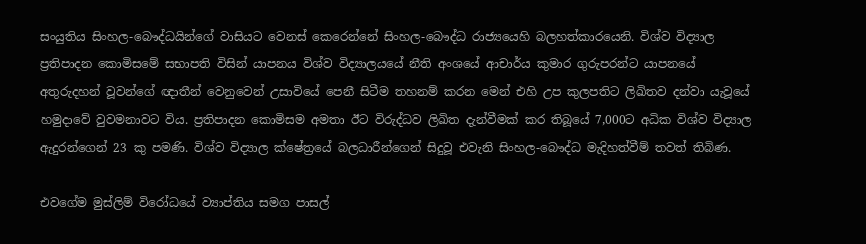සංයුතිය සිංහල-බෞද්ධයින්ගේ වාසියට වෙනස් කෙරෙන්නේ සිංහල-බෞද්ධ රාජ්‍යයෙහි බලහත්කාරයෙනි. විශ්ව විද්‍යාල ප්‍රතිපාදන කොමිසමේ සභාපති විසින් යාපනය විශ්ව විද්‍යාලයයේ නීති අංශයේ ආචාර්ය කුමාර ගුරුපරන්ට යාපනයේ අතුරුදහන් වූවන්ගේ ඥාතීන් වෙනුවෙන් උසාවියේ පෙනී සිටීම තහනම් කරන මෙන් එහි උප කුලපතිට ලිඛිතව දන්වා යැවූයේ හමුදාවේ වුවමනාවට විය. ප්‍රතිපාදන කොමිසම අමතා ඊට විරුද්ධව ලිඛිත දැන්වීමක් කර තිබූයේ 7,000ට අධික විශ්ව විද්‍යාල ඇදුරන්ගෙන් 23 කු පමණි. විශ්ව විද්‍යාල ක්ෂේත්‍රයේ බලධාරීන්ගෙන් සිදුවූ එවැනි සිංහල-බෞද්ධ මැදිහත්වීම් තවත් තිබිණ.

එවගේම මුස්ලිම් විරෝධයේ ව්‍යාප්තිය සමග පාසල්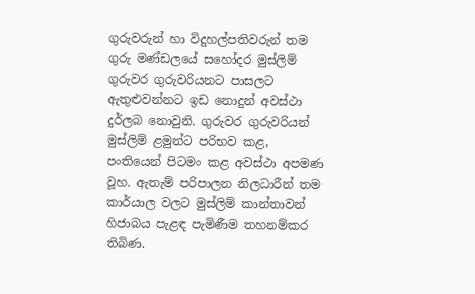ගුරුවරුන් හා විදුහල්පතිවරුන් තම ගුරු මණ්ඩලයේ සහෝදර මුස්ලිම් ගුරුවර ගුරුවරියනට පාසලට ඇතුළුවන්නට ඉඩ නොදුන් අවස්ථා දුර්ලබ නොවුනි. ගුරුවර ගුරුවරියන් මුස්ලිම් ළමුන්ට පරිභව කළ, පංතියෙන් පිටමං කළ අවස්ථා අපමණ වූහ. ඇතැම් පරිපාලන නිලධාරීන් තම කාර්යාල වලට මුස්ලිම් කාන්තාවන් හිජාබය පැළඳ පැමිණීම තහනම්කර තිබිණ.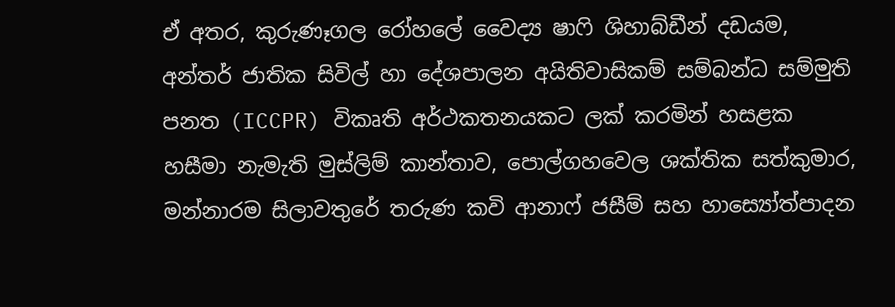ඒ අතර, කුරුණෑගල රෝහලේ වෛද්‍ය ෂාෆි ශිහාබ්ඩීන් දඩයම, අන්තර් ජාතික සිවිල් හා දේශපාලන අයිතිවාසිකම් සම්බන්ධ සම්මුති පනත (ICCPR) විකෘති අර්ථකතනයකට ලක් කරමින් හසළක හසීමා නැමැති මුස්ලිම් කාන්තාව, පොල්ගහවෙල ශක්තික සත්කුමාර, මන්නාරම සිලාවතුරේ තරුණ කවි ආනාෆ් ජසීම් සහ හාස්‍යෝත්පාදන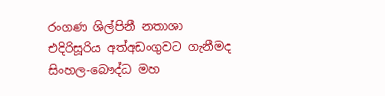රංගණ ශිල්පිනී නතාශා එදිරිසූරිය අත්අඩංගුවට ගැනීමද සිංහල-බෞද්ධ මහ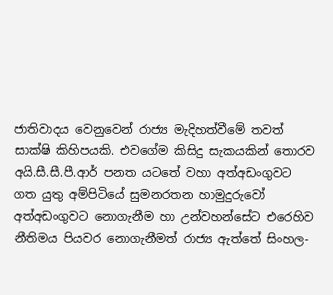ජාතිවාදය වෙනුවෙන් රාජ්‍ය මැදිහත්වීමේ තවත් සාක්ෂි කිහිපයකි. එවගේම කිසිදු සැකයකින් තොරව අයි.සී.සී.පී.ආර් පනත යටතේ වහා අත්අඩංගුවට ගත යුතු අම්පිටියේ සුමනරතන හාමුදුරුවෝ අත්අඩංගුවට නොගැනීම හා උන්වහන්සේට එරෙහිව නීතිමය පියවර නොගැනීමත් රාජ්‍ය ඇත්තේ සිංහල-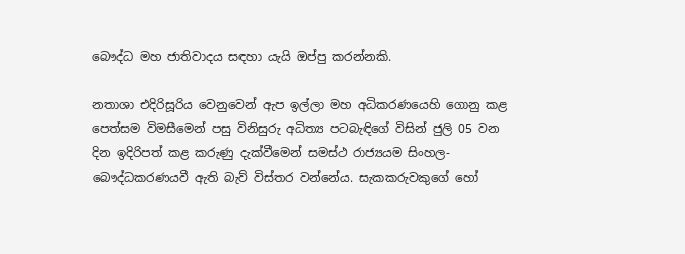බෞද්ධ මහ ජාතිවාදය සඳහා යැයි ඔප්පු කරන්නකි.

නතාශා එදිරිසූරිය වෙනුවෙන් ඇප ඉල්ලා මහ අධිකරණයෙහි ගොනු කළ පෙත්සම විමසීමෙන් පසු විනිසුරු අධිත්‍ය පටබැඳිගේ විසින් ජුලි 05 වන දින ඉදිරිපත් කළ කරුණු දැක්වීමෙන් සමස්ථ රාජ්‍යයම සිංහල-බෞද්ධකරණයවී ඇති බැව් විස්තර වන්නේය. සැකකරුවකුගේ හෝ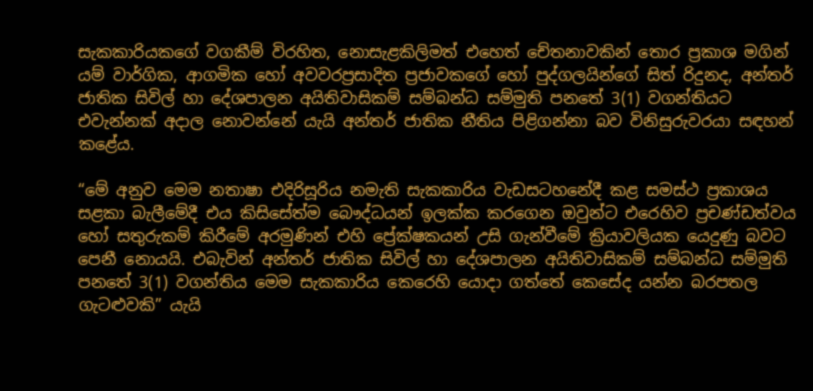සැකකාරියකගේ වගකීම් විරහිත, නොසැළකිලිමත් එහෙත් චේතනාවකින් තොර ප්‍රකාශ මගින් යම් වාර්ගික, ආගමික හෝ අවවරප්‍රසාදිත ප්‍රජාවකගේ හෝ පුද්ගලයින්ගේ සිත් රිදුනද, අන්තර් ජාතික සිවිල් හා දේශපාලන අයිතිවාසිකම් සම්බන්ධ සම්මුති පනතේ 3(1) වගන්තියට එවැන්නක් අදාල නොවන්නේ යැයි අන්තර් ජාතික නීතිය පිළිගන්නා බව විනිසුරුවරයා සඳහන් කළේය.

“මේ අනුව මෙම නතාෂා එදිරිසූරිය නමැති සැකකාරිය වැඩසටහනේදී කළ සමස්ථ ප්‍රකාශය සළකා බැලීමේදී එය කිසිසේත්ම බෞද්ධයන් ඉලක්ක කරගෙන ඔවුන්ට එරෙහිව ප්‍රචණ්ඩත්වය හෝ සතුරුකම් කිරීමේ අරමුණින් එහි ප්‍රේක්ෂකයන් උසි ගැන්වීමේ ක්‍රියාවලියක යෙදුණු බවට පෙනී නොයයි. එබැවින් අන්තර් ජාතික සිවිල් හා දේශපාලන අයිතිවාසිකම් සම්බන්ධ සම්මුති පනතේ 3(1) වගන්තිය මෙම සැකකාරිය කෙරෙහි යොදා ගත්තේ කෙසේද යන්න බරපතල ගැටළුවකි” යැයි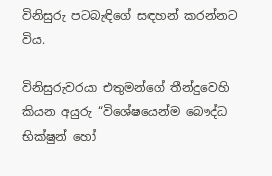විනිසුරු පටබැඳිගේ සඳහන් කරන්නට විය.

විනිසුරුවරයා එතුමන්ගේ තීන්දුවෙහි කියන අයුරු “විශේෂයෙන්ම බෞද්ධ භික්ෂුන් හෝ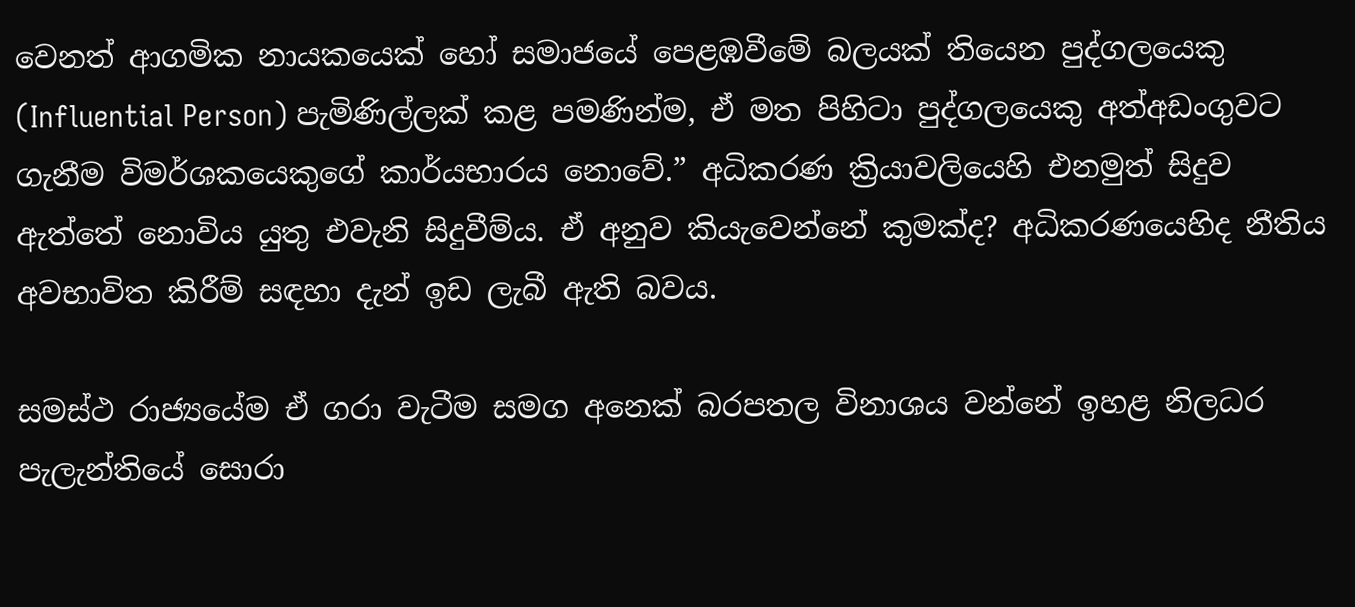වෙනත් ආගමික නායකයෙක් හෝ සමාජයේ පෙළඹවීමේ බලයක් තියෙන පුද්ගලයෙකු (Influential Person) පැමිණිල්ලක් කළ පමණින්ම, ඒ මත පිහිටා පුද්ගලයෙකු අත්අඩංගුවට ගැනීම විමර්ශකයෙකුගේ කාර්යභාරය නොවේ.” අධිකරණ ක්‍රියාවලියෙහි එනමුත් සිදුව ඇත්තේ නොවිය යුතු එවැනි සිදුවීම්ය. ඒ අනුව කියැවෙන්නේ කුමක්ද? අධිකරණයෙහිද නීතිය අවභාවිත කිරීම් සඳහා දැන් ඉඩ ලැබී ඇති බවය.

සමස්ථ රාජ්‍යයේම ඒ ගරා වැටීම සමග අනෙක් බරපතල විනාශය වන්නේ ඉහළ නිලධර පැලැන්තියේ සොරා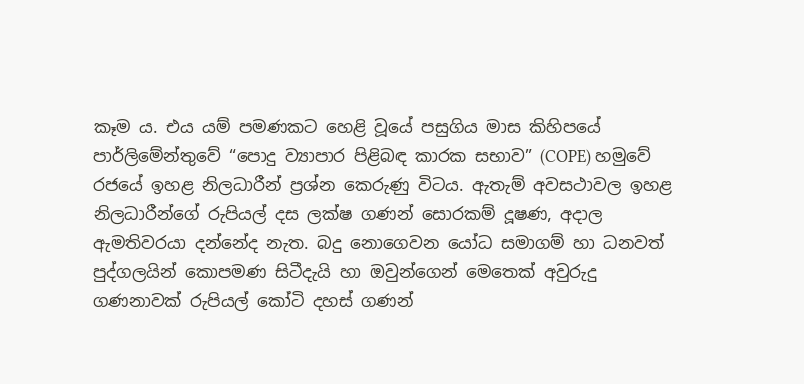කෑම ය. එය යම් පමණකට හෙළි වූයේ පසුගිය මාස කිහිපයේ පාර්ලිමේන්තුවේ “පොදු ව්‍යාපාර පිළිබඳ කාරක සභාව” (COPE) හමුවේ රජයේ ඉහළ නිලධාරීන් ප්‍රශ්න කෙරුණු විටය. ඇතැම් අවසථාවල ඉහළ නිලධාරීන්ගේ රුපියල් දස ලක්ෂ ගණන් සොරකම් දූෂණ, අදාල ඇමතිවරයා දන්නේද නැත. බදු නොගෙවන යෝධ සමාගම් හා ධනවත් පුද්ගලයින් කොපමණ සිටීදැයි හා ඔවුන්ගෙන් මෙතෙක් අවුරුදු ගණනාවක් රුපියල් කෝටි දහස් ගණන්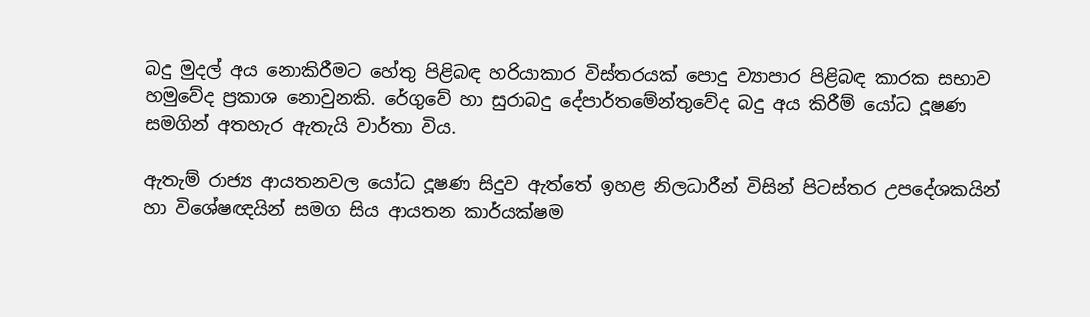බදු මුදල් අය නොකිරීමට හේතු පිළිබඳ හරියාකාර විස්තරයක් පොදු ව්‍යාපාර පිළිබඳ කාරක සභාව හමුවේද ප්‍රකාශ නොවුනකි. රේගුවේ හා සුරාබදු දේපාර්තමේන්තුවේද බදු අය කිරීම් යෝධ දූෂණ සමගින් අතහැර ඇතැයි වාර්තා විය.

ඇතැම් රාජ්‍ය ආයතනවල යෝධ දූෂණ සිදුව ඇත්තේ ඉහළ නිලධාරීන් විසින් පිටස්තර උපදේශකයින් හා විශේෂඥයින් සමග සිය ආයතන කාර්යක්ෂම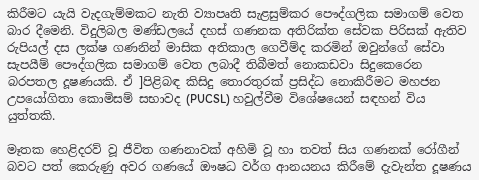කිරීමට යැයි වැදගැම්මකට නැති ව්‍යාපෘති සැළසුම්කර පෞද්ගලික සමාගම් වෙත බාර දීමෙනි. විදුලිබල මණ්ඩලයේ දහස් ගණනක අතිරික්ත සේවක පිරිසක් ඇතිව රුපියල් දස ලක්ෂ ගණනින් මාසික අතිකාල ගෙවීම්ද කරමින් ඔවුන්ගේ සේවා සැපයීම් පෞද්ගලික සමාගම් වෙත ලබාදී තිබීමත් නොකඩවා සිදුකෙරෙන බරපතල දූෂණයකි. ඒ ]පිළිබඳ කිසිදු තොරතුරක් ප්‍රසිද්ධ නොකිරීමට මහජන උපයෝගිතා කොමිසම් සභාවද (PUCSL) හවුල්වීම විශේෂයෙන් සඳහන් විය යුත්තකි.

මෑතක හෙළිදරව් වූ ජීවිත ගණනාවක් අහිමි වූ හා තවත් සිය ගණනක් රෝගීන් බවට පත් කෙරුණු අවර ගණයේ ඖෂධ වර්ග ආනයනය කිරීමේ දැවැන්ත දූෂණය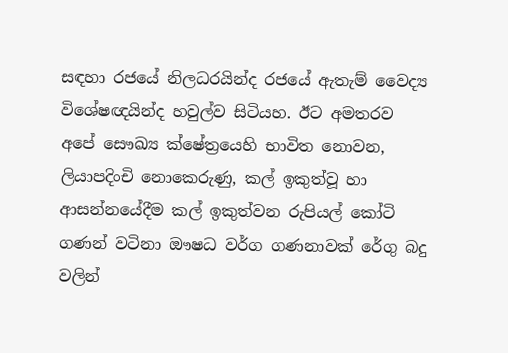සඳහා රජයේ නිලධරයින්ද රජයේ ඇතැම් වෛද්‍ය විශේෂඥයින්ද හවුල්ව සිටියහ. ඊට අමතරව අපේ සෞඛ්‍ය ක්ෂේත්‍රයෙහි භාවිත නොවන, ලියාපදිංචි නොකෙරුණු, කල් ඉකුත්වූ හා ආසන්නයේදීම කල් ඉකුත්වන රුපියල් කෝටි ගණන් වටිනා ඖෂධ වර්ග ගණනාවක් රේගු බදු වලින්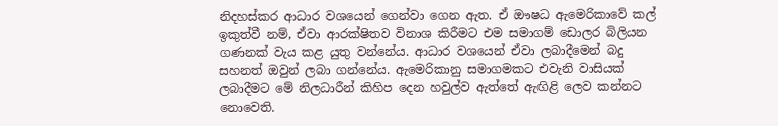නිදහස්කර ආධාර වශයෙන් ගෙන්වා ගෙන ඇත. ඒ ඖෂධ ඇමෙරිකාවේ කල් ඉකුත්වී නම්, ඒවා ආරක්ෂිතව විනාශ කිරීමට එම සමාගම් ඩොලර බිලියන ගණනක් වැය කළ යුතු වන්නේය. ආධාර වශයෙන් ඒවා ලබාදීමෙන් බදු සහනත් ඔවුන් ලබා ගන්නේය. ඇමෙරිකානු සමාගමකට එවැනි වාසියක් ලබාදීමට මේ නිලධාරීන් කිහිප දෙන හවුල්ව ඇත්තේ ඇඟිළි ලෙව කන්නට නොවෙති.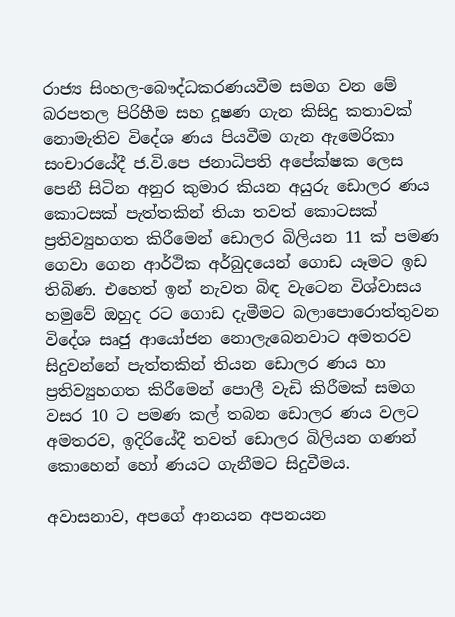රාජ්‍ය සිංහල-බෞද්ධකරණයවීම සමග වන මේ බරපතල පිරිහීම සහ දූෂණ ගැන කිසිදු කතාවක් නොමැතිව විදේශ ණය පියවීම ගැන ඇමෙරිකා සංචාරයේදී ජ.වි.පෙ ජනාධිපති අපේක්ෂක ලෙස පෙනී සිටින අනුර කුමාර කියන අයුරු ඩොලර ණය කොටසක් පැත්තකින් තියා තවත් කොටසක් ප්‍රතිව්‍යුහගත කිරීමෙන් ඩොලර බිලියන 11 ක් පමණ ගෙවා ගෙන ආර්ථික අර්බුදයෙන් ගොඩ යෑමට ඉඩ තිබිණ. එහෙත් ඉන් නැවත බිඳ වැටෙන විශ්වාසය හමුවේ ඔහුද රට ගොඩ දැමීමට බලාපොරොත්තුවන විදේශ සෘජු ආයෝජන නොලැබෙනවාට අමතරව සිදුවන්නේ පැත්තකින් තියන ඩොලර ණය හා ප්‍රතිව්‍යුහගත කිරීමෙන් පොලී වැඩි කිරීමක් සමග වසර 10 ට පමණ කල් තබන ඩොලර ණය වලට අමතරව, ඉදිරියේදී තවත් ඩොලර බිලියන ගණන් කොහෙන් හෝ ණයට ගැනීමට සිදුවීමය.

අවාසනාව, අපගේ ආනයන අපනයන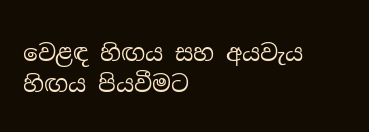වෙළඳ හිඟය සහ අයවැය හිඟය පියවීමට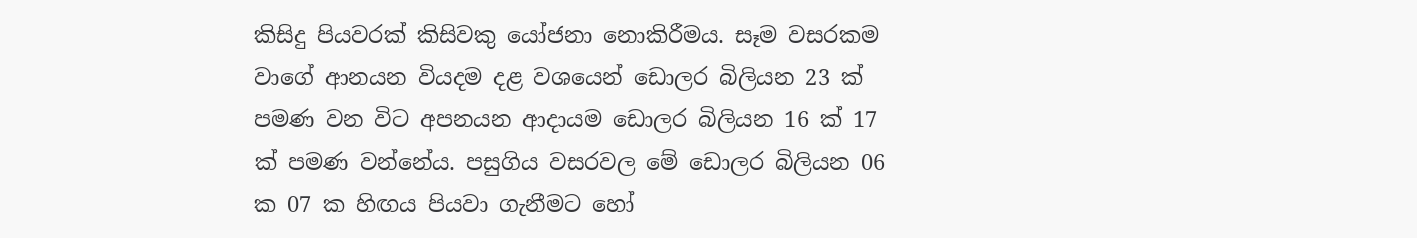කිසිදු පියවරක් කිසිවකු යෝජනා නොකිරීමය. සෑම වසරකම වාගේ ආනයන වියදම දළ වශයෙන් ඩොලර බිලියන 23 ක් පමණ වන විට අපනයන ආදායම ඩොලර බිලියන 16 ක් 17 ක් පමණ වන්නේය. පසුගිය වසරවල මේ ඩොලර බිලියන 06 ක 07 ක හිඟය පියවා ගැනීමට හෝ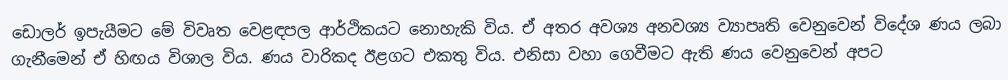ඩොලර් ඉපැයීමට මේ විවෘත වෙළඳපල ආර්ථිකයට නොහැකි විය. ඒ අතර අවශ්‍ය අනවශ්‍ය ව්‍යාපෘති වෙනුවෙන් විදේශ ණය ලබා ගැනීමෙන් ඒ හිඟය විශාල විය. ණය වාරිකද ඊළගට එකතු විය. එනිසා වහා ගෙවීමට ඇති ණය වෙනුවෙන් අපට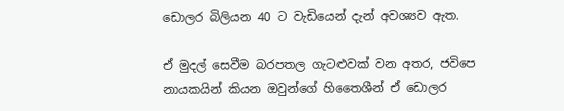ඩොලර බිලියන 40 ට වැඩියෙන් දැන් අවශ්‍යව ඇත.

ඒ මුදල් සෙවීම බරපතල ගැටළුවක් වන අතර, ජවිපෙ නායකයින් කියන ඔවුන්ගේ හිතෛශීන් ඒ ඩොලර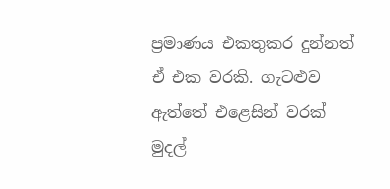ප්‍රමාණය එකතුකර දුන්නත් ඒ එක වරකි. ගැටළුව ඇත්තේ එළෙසින් වරක් මුදල්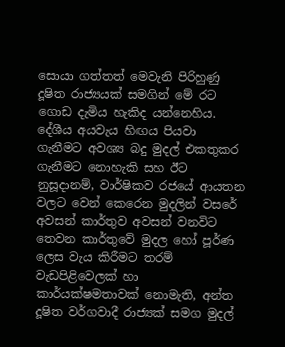සොයා ගත්තත් මෙවැනි පිරිහුණු දූෂිත රාජ්‍යයක් සමගින් මේ රට ගොඩ දැමිය හැකිද යන්නෙහිය. දේශීය අයවැය හිඟය පියවා ගැනීමට අවශ්‍ය බදු මුදල් එකතුකර ගැනීමට නොහැකි සහ ඊට නුසූදානම්, වාර්ෂිකව රජයේ ආයතන වලට වෙන් කෙරෙන මුදලින් වසරේ අවසන් කාර්තුව අවසන් වනවිට තෙවන කාර්තුවේ මුදල හෝ පූර්ණ ලෙස වැය කිරීමට තරම් වැඩපිළිවෙලක් හා කාර්යක්ෂමතාවක් නොමැති, අන්ත දූෂිත වර්ගවාදී රාජ්‍යක් සමග මුදල්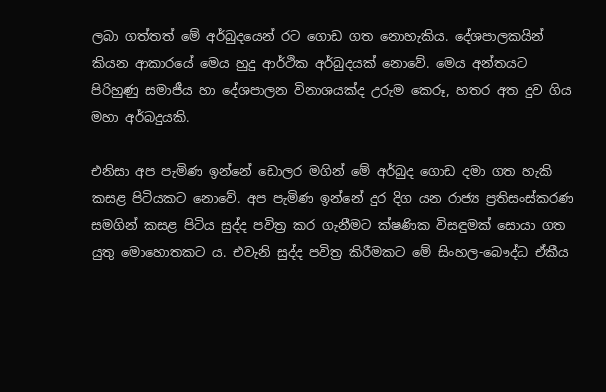ලබා ගත්තත් මේ අර්බුදයෙන් රට ගොඩ ගත නොහැකිය. දේශපාලකයින් කියන ආකාරයේ මෙය හුදු ආර්ථික අර්බුදයක් නොවේ. මෙය අන්තයට පිරිහුණු සමාජීය හා දේශපාලන විනාශයක්ද උරුම කෙරූ, හතර අත දුව ගිය මහා අර්බදුයකි.

එනිසා අප පැමිණ ඉන්නේ ඩොලර මගින් මේ අර්බුද ගොඩ දමා ගත හැකි කසළ පිටියකට නොවේ. අප පැමිණ ඉන්නේ දුර දිග යන රාජ්‍ය ප්‍රතිසංස්කරණ සමගින් කසළ පිටිය සුද්ද පවිත්‍ර කර ගැනීමට ක්ෂණික විසඳුමක් සොයා ගත යුතු මොහොතකට ය. එවැනි සුද්ද පවිත්‍ර කිරීමකට මේ සිංහල-බෞද්ධ ඒකීය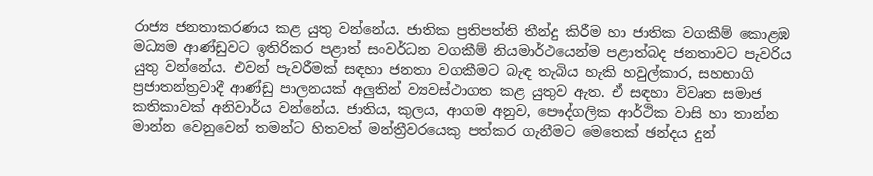රාජ්‍ය ජනතාකරණය කළ යුතු වන්නේය. ජාතික ප්‍රතිපත්ති තීන්දු කිරීම හා ජාතික වගකීම් කොළඹ මධ්‍යම ආණ්ඩුවට ඉතිරිකර පළාත් සංවර්ධන වගකීම් නියමාර්ථයෙන්ම පළාත්බද ජනතාවට පැවරිය යුතු වන්නේය. එවන් පැවරීමක් සඳහා ජනතා වගකීමට බැඳ තැබිය හැකි හවුල්කාර, සහභාගි ප්‍රජාතන්ත්‍රවාදී ආණ්ඩු පාලනයක් අලුතින් ව්‍යවස්ථාගත කළ යුතුව ඇත. ඒ සඳහා විවෘත සමාජ කතිකාවක් අනිවාර්ය වන්නේය. ජාතිය, කුලය, ආගම අනුව, පෞද්ගලික ආර්ථික වාසි හා තාන්න මාන්න වෙනුවෙන් තමන්ට හිතවත් මන්ත්‍රීවරයෙකු පත්කර ගැනීමට මෙතෙක් ඡන්දය දුන්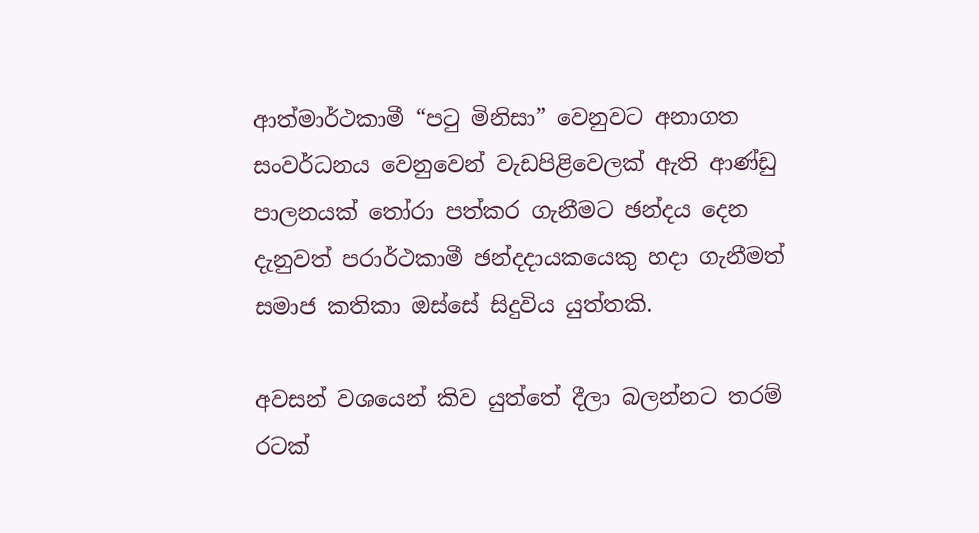ආත්මාර්ථකාමී “පටු මිනිසා” වෙනුවට අනාගත සංවර්ධනය වෙනුවෙන් වැඩපිළිවෙලක් ඇති ආණ්ඩු පාලනයක් තෝරා පත්කර ගැනීමට ඡන්දය දෙන දැනුවත් පරාර්ථකාමී ඡන්දදායකයෙකු හදා ගැනීමත් සමාජ කතිකා ඔස්සේ සිදුවිය යුත්තකි.

අවසන් වශයෙන් කිව යුත්තේ දීලා බලන්නට තරම් රටක්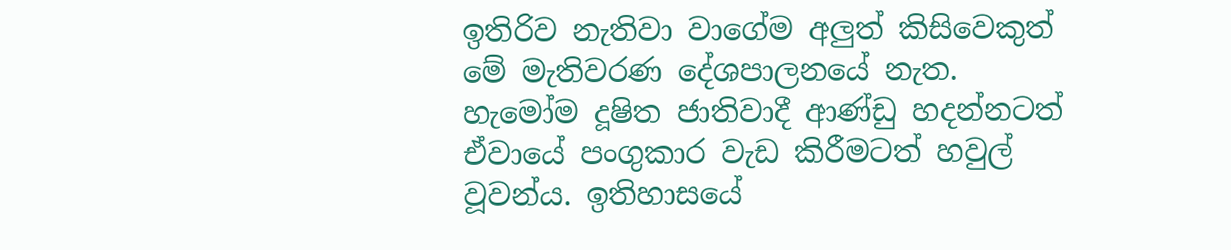ඉතිරිව නැතිවා වාගේම අලුත් කිසිවෙකුත් මේ මැතිවරණ දේශපාලනයේ නැත. හැමෝම දූෂිත ජාතිවාදී ආණ්ඩු හදන්නටත් ඒවායේ පංගුකාර වැඩ කිරීමටත් හවුල් වූවන්ය. ඉතිහාසයේ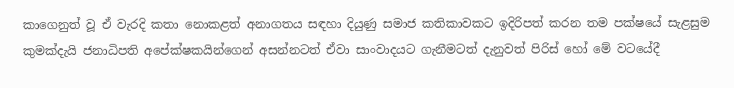කාගෙනුත් වූ ඒ වැරදි කතා නොකළත් අනාගතය සඳහා දියුණු සමාජ කතිකාවකට ඉදිරිපත් කරන තම පක්ෂයේ සැළසුම කුමක්දැයි ජනාධිපති අපේක්ෂකයින්ගෙන් අසන්නටත් ඒවා සාංවාදයට ගැනීමටත් දැනුවත් පිරිස් හෝ මේ වටයේදී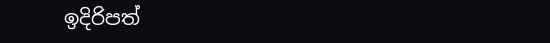ඉදිරිපත්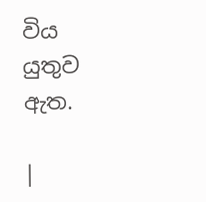විය යුතුව ඇත.

|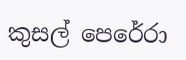කුසල් පෙරේරා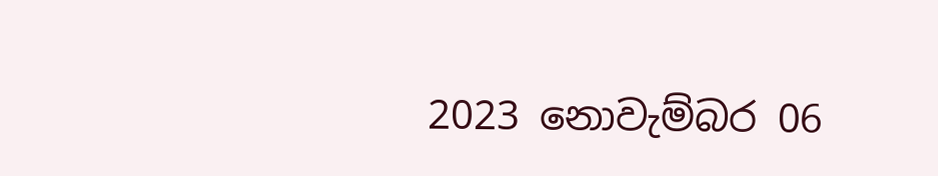2023 නොවැම්බර 06